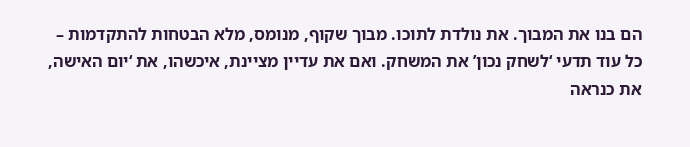הם בנו את המבוך. את נולדת לתוכו. מבוך שקוף, מנומס, מלא הבטחות להתקדמות – כל עוד תדעי ‘לשחק נכון’ את המשחק. ואם את עדיין מציינת, איכשהו, את ‘יום האישה, את כנראה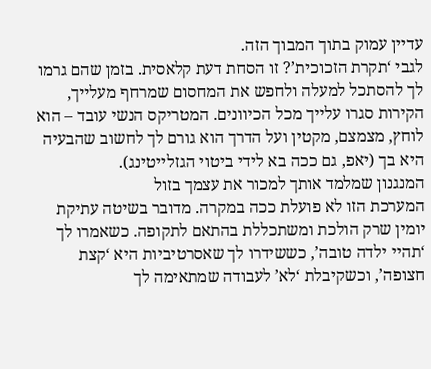עדיין עמוק בתוך המבוך הזה.
לגבי ‘תקרת הזכוכית’? זו הסחת דעת קלאסית. בזמן שהם גרמו לך להסתכל למעלה ולחפש את המחסום שמרחף מעלייך, הקירות סגרו עלייך מכל הכיוונים. המטריקס הנשי עובד – הוא לוחץ, מצמצם, מקטין ועל הדרך הוא גורם לך לחשוב שהבעיה היא בך (יאפ, גם ככה בא לידי ביטוי הגזלייטינג).
המנגנון שמלמד אותך למכור את עצמך בזול
המערכת הזו לא פועלת ככה במקרה. מדובר בשיטה עתיקת יומין שרק הולכת ומשתכללת בהתאם לתקופה. כשאמרו לך ‘תהיי ילדה טובה’, כששידרו לך שאסרטיביות היא ‘קצת חצופה’, וכשקיבלת ‘לא’ לעבודה שמתאימה לך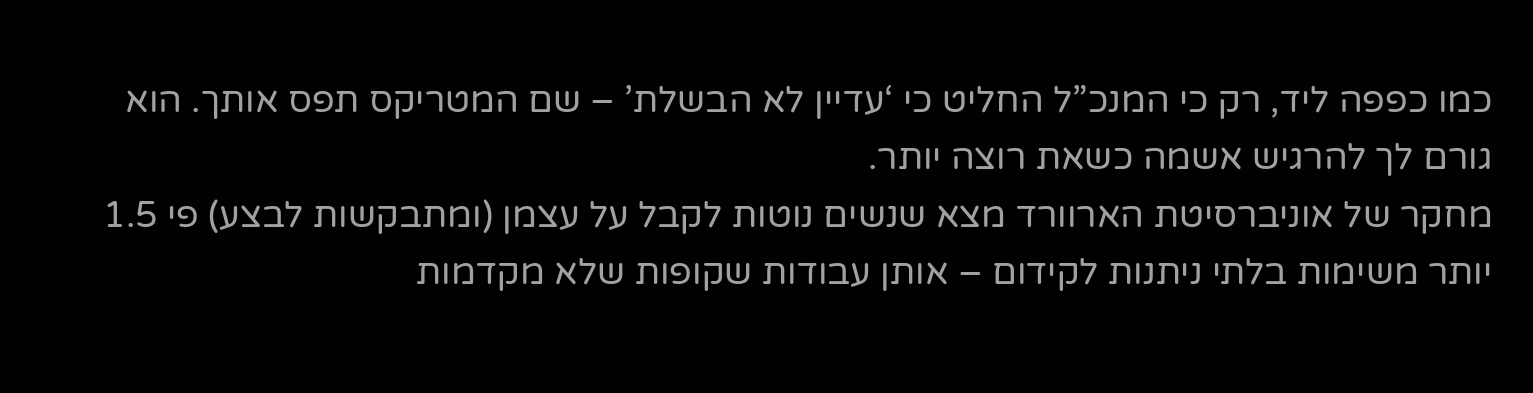כמו כפפה ליד, רק כי המנכ”ל החליט כי ‘עדיין לא הבשלת’ – שם המטריקס תפס אותך. הוא גורם לך להרגיש אשמה כשאת רוצה יותר.
מחקר של אוניברסיטת הארוורד מצא שנשים נוטות לקבל על עצמן (ומתבקשות לבצע) פי 1.5 יותר משימות בלתי ניתנות לקידום – אותן עבודות שקופות שלא מקדמות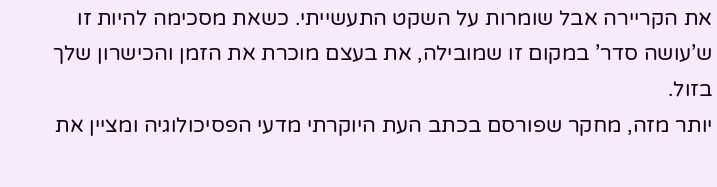את הקריירה אבל שומרות על השקט התעשייתי. כשאת מסכימה להיות זו ש’עושה סדר’ במקום זו שמובילה, את בעצם מוכרת את הזמן והכישרון שלך בזול.
יותר מזה, מחקר שפורסם בכתב העת היוקרתי מדעי הפסיכולוגיה ומציין את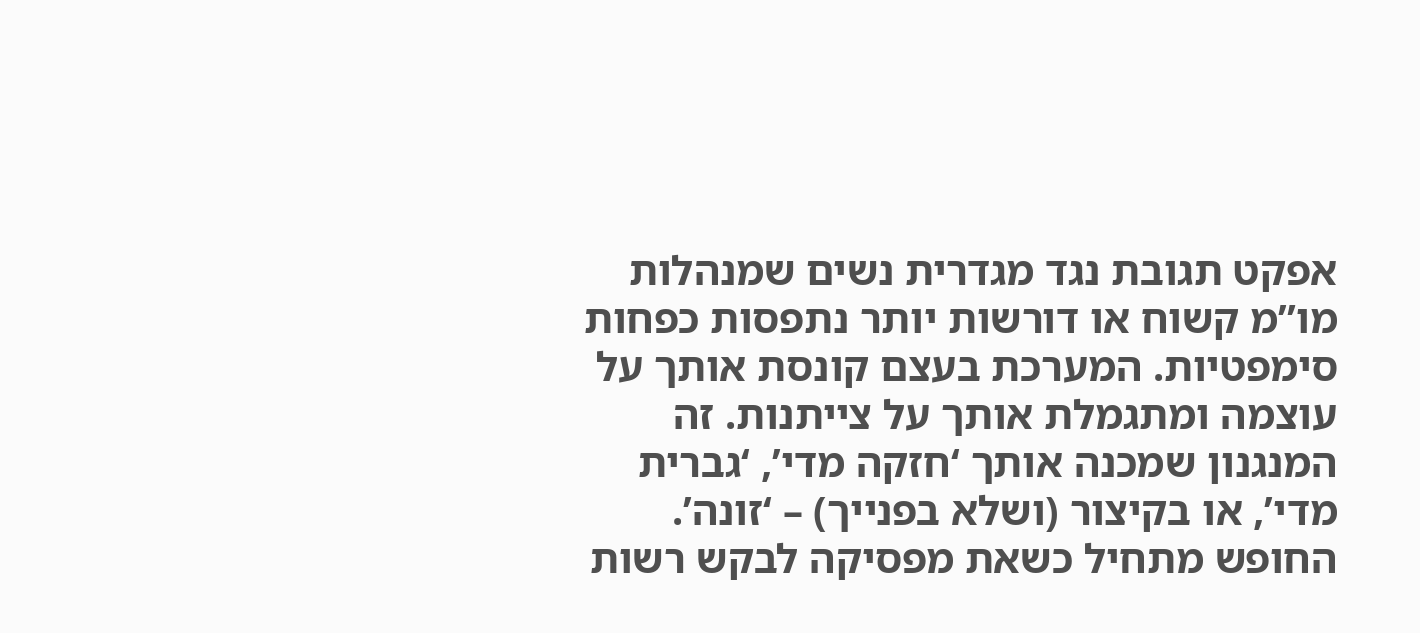אפקט תגובת נגד מגדרית נשים שמנהלות מו”מ קשוח או דורשות יותר נתפסות כפחות סימפטיות. המערכת בעצם קונסת אותך על עוצמה ומתגמלת אותך על צייתנות. זה המנגנון שמכנה אותך ‘חזקה מדי’, ‘גברית מדי’, או בקיצור (ושלא בפנייך) – ‘זונה’.
החופש מתחיל כשאת מפסיקה לבקש רשות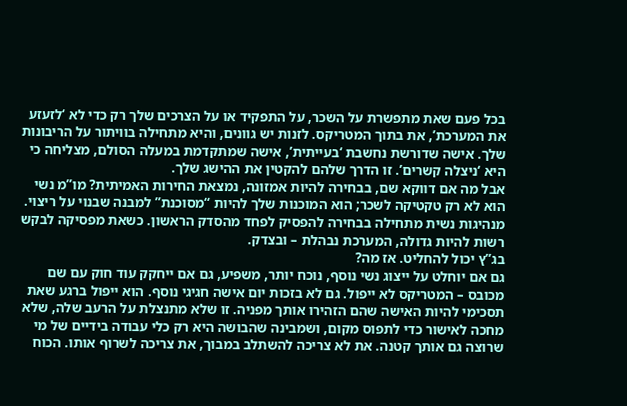בכל פעם שאת מתפשרת על השכר, על התפקיד או על הצרכים שלך רק כדי לא ‘לזעזע את המערכת’, את בתוך המטריקס. לזנות יש גוונים, והיא מתחילה בוויתור על הריבונות שלך. אישה שדורשת נחשבת ‘בעייתית’, אישה שמתקדמת במעלה הסולם, מצליחה כי היא ‘ניצלה קשרים’. זו הדרך שלהם להקטין את ההישג שלך.
אבל מה אם דווקא שם, בבחירה להיות אמזונה, נמצאת החירות האמיתית? מו”מ נשי הוא לא רק טקטיקה לשכר; הוא המוכנות שלך להיות “מסוכנת” למבנה שבנוי על ריצוי. מנהיגות נשית מתחילה בבחירה להפסיק לפחד מהסדק הראשון. כשאת מפסיקה לבקש רשות להיות גדולה, המערכת נבהלת – ובצדק.
בג”ץ יכול להחליט. אז מה?
גם אם יוחלט על ייצוג נשי נוסף, נוכח יותר, משפיע, גם אם ייחקק עוד חוק עם שם מכובס – המטריקס לא ייפול. גם לא בזכות יום אישה חגיגי נוסף. הוא ייפול ברגע שאת תסכימי להיות האישה שהם הזהירו אותך מפניה. זו שלא מתנצלת על הרעב שלה, שלא מחכה לאישור כדי לתפוס מקום, ושמבינה שהבושה היא רק כלי עבודה בידיים של מי שרוצה גם אותך קטנה. את לא צריכה להשתלב במבוך, את צריכה לשרוף אותו. הכוח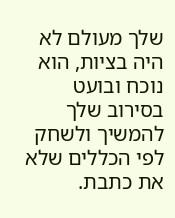שלך מעולם לא היה בציות, הוא נוכח ובועט בסירוב שלך להמשיך ולשחק לפי הכללים שלא את כתבת.